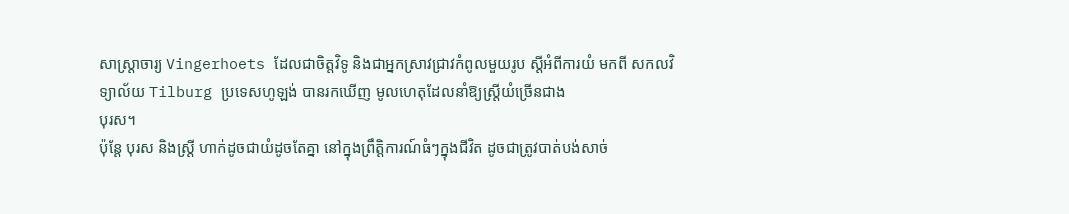សាស្ដ្រាចារ្យ Vingerhoets ដែលជាចិត្តវិទូ និងជាអ្នកស្រាវជ្រាវកំពូលមួយរូប ស្ដីអំពីការយំ មកពី សកលវិទ្យាល័យ Tilburg ប្រទេសហូឡង់ បានរកឃើញ មូលហេតុដែលនាំឱ្យស្ដ្រីយំច្រើនជាង
បុរស។
ប៉ុន្ដែ បុរស និងស្ដ្រី ហាក់ដូចជាយំដូចតែគ្នា នៅក្នុងព្រឹត្តិការណ៍ធំៗក្នុងជីវិត ដូចជាត្រូវបាត់បង់សាច់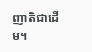ញាតិជាដើម។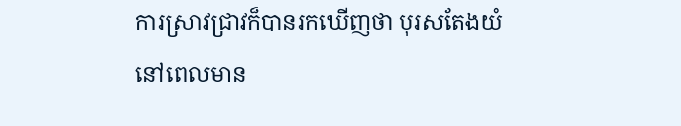ការស្រាវជ្រាវក៏បានរកឃើញថា បុរសតែងយំ នៅពេលមាន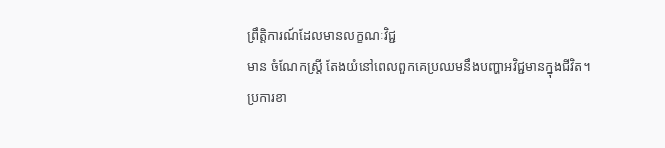ព្រឹត្តិការណ៍ដែលមានលក្ខណៈវិជ្ជ
មាន ចំណែកស្ដ្រី តែងយំនៅពេលពួកគេប្រឈមនឹងបញ្ហាអវិជ្ជមានក្នុងជីវិត។
ប្រការខា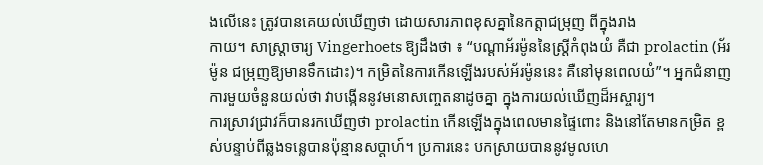ងលើនេះ ត្រូវបានគេយល់ឃើញថា ដោយសារភាពខុសគ្នានៃកត្ដាជម្រុញ ពីក្នុងរាង
កាយ។ សាស្ដ្រាចារ្យ Vingerhoets ឱ្យដឹងថា ៖ “បណ្ដាអ័រម៉ូននៃស្ដ្រីកំពុងយំ គឺជា prolactin (អ័រម៉ូន ជម្រុញឱ្យមានទឹកដោះ)។ កម្រិតនៃការកើនឡើងរបស់អ័រម៉ូននេះ គឺនៅមុនពេលយំ”។ អ្នកជំនាញ ការមួយចំនួនយល់ថា វាបង្កើននូវមនោសញ្ចេតនាដូចគ្នា ក្នុងការយល់ឃើញដ៏អស្ចារ្យ។
ការស្រាវជ្រាវក៏បានរកឃើញថា prolactin កើនឡើងក្នុងពេលមានផ្ទៃពោះ និងនៅតែមានកម្រិត ខ្ពស់បន្ទាប់ពីឆ្លងទន្លេបានប៉ុន្មានសប្ដាហ៍។ ប្រការនេះ បកស្រាយបាននូវមូលហេ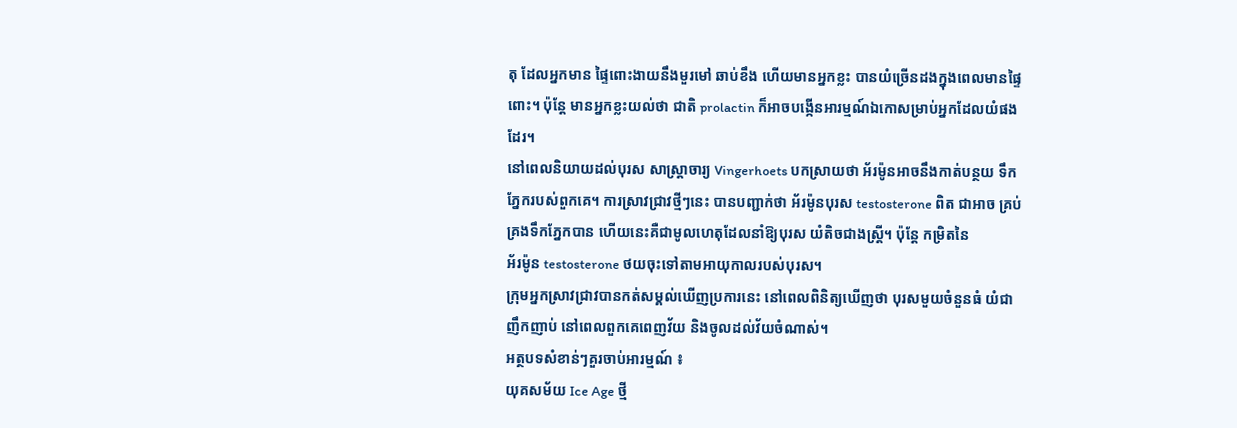តុ ដែលអ្នកមាន ផ្ទៃពោះងាយនឹងមួរមៅ ឆាប់ខឹង ហើយមានអ្នកខ្លះ បានយំច្រើនដងក្នុងពេលមានផ្ទៃពោះ។ ប៉ុន្ដែ មានអ្នកខ្លះយល់ថា ជាតិ prolactin ក៏អាចបង្កើនអារម្មណ៍ឯកោសម្រាប់អ្នកដែលយំផងដែរ។
នៅពេលនិយាយដល់បុរស សាស្ដ្រាចារ្យ Vingerhoets បកស្រាយថា អ័រម៉ូនអាចនឹងកាត់បន្ថយ ទឹកភ្នែករបស់ពួកគេ។ ការស្រាវជ្រាវថ្មីៗនេះ បានបញ្ជាក់ថា អ័រម៉ូនបុរស testosterone ពិត ជាអាច គ្រប់គ្រងទឹកភ្នែកបាន ហើយនេះគឺជាមូលហេតុដែលនាំឱ្យបុរស យំតិចជាងស្ដ្រី។ ប៉ុន្ដែ កម្រិតនៃ
អ័រម៉ូន testosterone ថយចុះទៅតាមអាយុកាលរបស់បុរស។
ក្រុមអ្នកស្រាវជ្រាវបានកត់សម្គល់ឃើញប្រការនេះ នៅពេលពិនិត្យឃើញថា បុរសមួយចំនួនធំ យំជាញឹកញាប់ នៅពេលពួកគេពេញវ័យ និងចូលដល់វ័យចំណាស់។
អត្ថបទសំខាន់ៗគួរចាប់អារម្មណ៍ ៖
យុគសម័យ Ice Age ថ្មី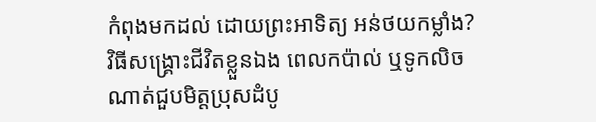កំពុងមកដល់ ដោយព្រះអាទិត្យ អន់ថយកម្លាំង?
វិធីសង្រ្គោះជីវិតខ្លួនឯង ពេលកប៉ាល់ ឬទូកលិច
ណាត់ជួបមិត្តប្រុសដំបូ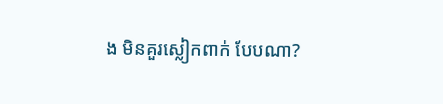ង មិនគួរស្លៀកពាក់ បែបណា?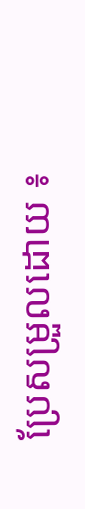ប្រែសម្រួលដោយ ៖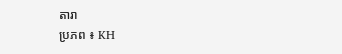តារា
ប្រភព ៖ KH